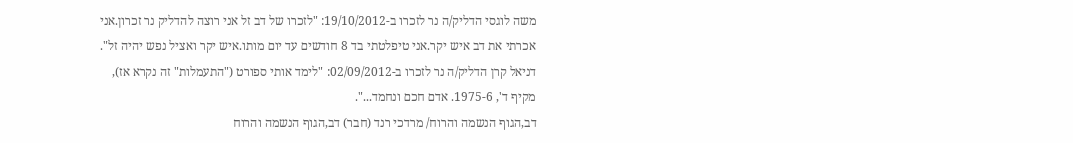משה לוגסי הדליק/ה נר לזכרו ב-19/10/2012: "לזכרו של דב זל אני רוצה להדליק נר זכרון.אני אכרתי את דב איש יקר.אני טיפלטתי בד 8 חודשים עד יום מותו.איש יקר ואציל נפש יהיה זל".
דניאל קרן הדליק/ה נר לזכרו ב-02/09/2012: "לימד אותי ספורט ("התעמלות" זה נקרא אז), מקיף ד', 1975-6. אדם חכם ונחמד...".
דב,הגוף הנשמה והרוח/ מרדכי רנד (חבר) דב,הגוף הנשמה והרוח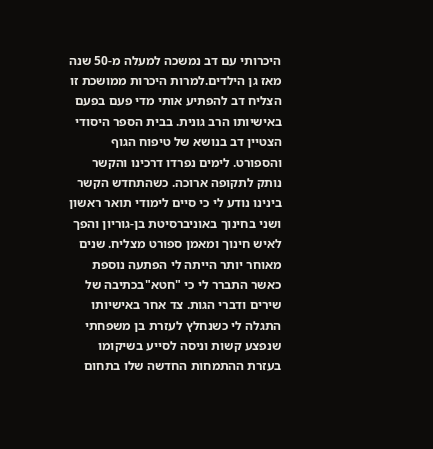היכרותי עם דב נמשכה למעלה מ-50 שנה מאז גן הילדים.למרות היכרות ממושכת זו הצליח דב להפתיע אותי מדי פעם בפעם באישיותו הרב גונית. בבית הספר היסודי הצטיין דב בנושא של טיפוח הגוף והספורט. לימים נפרדו דרכינו והקשר נותק לתקופה ארוכה. כשהתחדש הקשר בינינו נודע לי כי סיים לימודי תואר ראשון ושני בחינוך באוניברסיטת בן-גוריון והפך לאיש חינוך ומאמן ספורט מצליח. שנים מאוחר יותר הייתה לי הפתעה נוספת כאשר התברר לי כי "חטא"בכתיבה של שירים ודברי הגות. צד אחר באישיותו התגלה לי כשנחלץ לעזרת בן משפחתי שנפצע קשות וניסה לסייע בשיקומו בעזרת ההתמחות החדשה שלו בתחום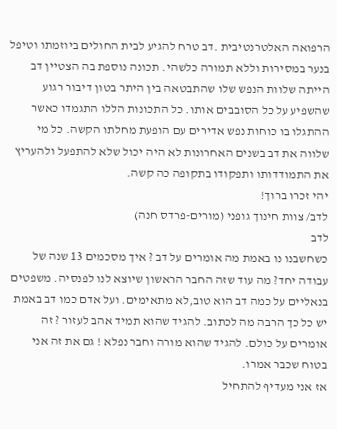הרפואה האלטרנטיבית .דב טרח להגיע לבית החולים ביוזמתו וטיפל בנער במסירות וללא תמורה כלשהי. תכונה נוספת בה הצטיין דב הייתה שלוות הנפש שלו שהתבטאה בין היתר בטון דיבור רגוע שהשפיע על כל הסובבים אותו. כל התכונות הללו התגמדו כאשר ההתגלו בו כוחות נפש אדירים עם הופעת מחלתו הקשה. כל מי שלווה את דב בשנים האחרונות לא היה יכול שלא להתפעל ולהעריץ את התמודדותו ותפקודו בתקופה כה קשה.
יהי זכרו ברוך!
לדב/ צוות חינוך גופני (מורים-פרדס חנה)
לדב
כשחשבנו נו באמת מה אומרים על דב ? איך מסכמים 13 שנה של עבודה יחד? מה עוד שזה החבר הראשון שיוצא לנו לפנסיה. משפטים בנאליים על כמה דב הוא טוב,לא מתאימים. ועל אדם כמו דב באמת יש כל כך הרבה מה לכתוב. להגיד שהוא תמיד אהב לעזור ? זה אומרים על כולם. להגיד שהוא מורה וחבר נפלא ! גם את זה אני בטוח שכבר אמרו.
אז אני מעדיף להתחיל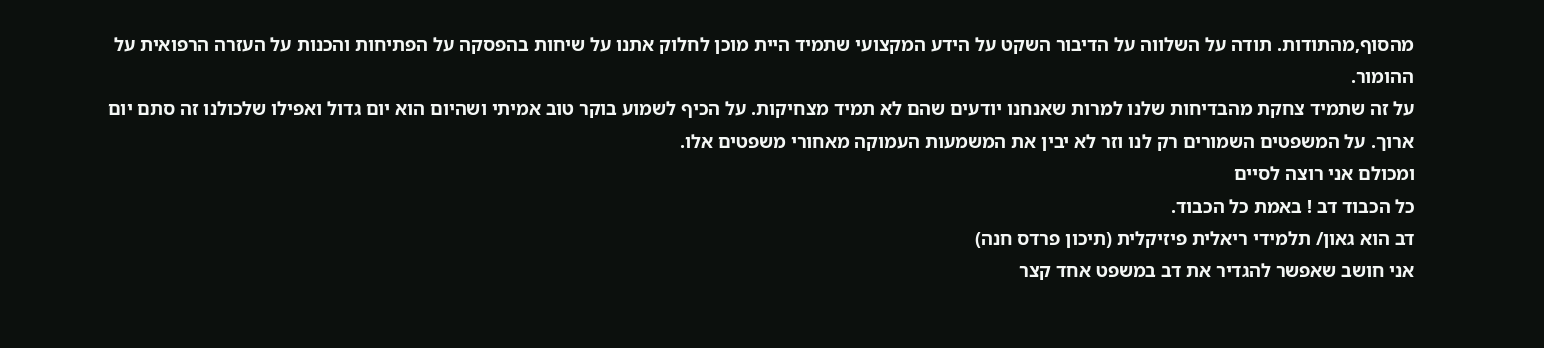מהסוף,מהתודות. תודה על השלווה על הדיבור השקט על הידע המקצועי שתמיד היית מוכן לחלוק אתנו על שיחות בהפסקה על הפתיחות והכנות על העזרה הרפואית על ההומור.
על זה שתמיד צחקת מהבדיחות שלנו למרות שאנחנו יודעים שהם לא תמיד מצחיקות. על הכיף לשמוע בוקר טוב אמיתי ושהיום הוא יום גדול ואפילו שלכולנו זה סתם יום ארוך. על המשפטים השמורים רק לנו וזר לא יבין את המשמעות העמוקה מאחורי משפטים אלו.
ומכולם אני רוצה לסיים
כל הכבוד דב ! באמת כל הכבוד.
דב הוא גאון/ תלמידי ריאלית פיזיקלית (תיכון פרדס חנה)
אני חושב שאפשר להגדיר את דב במשפט אחד קצר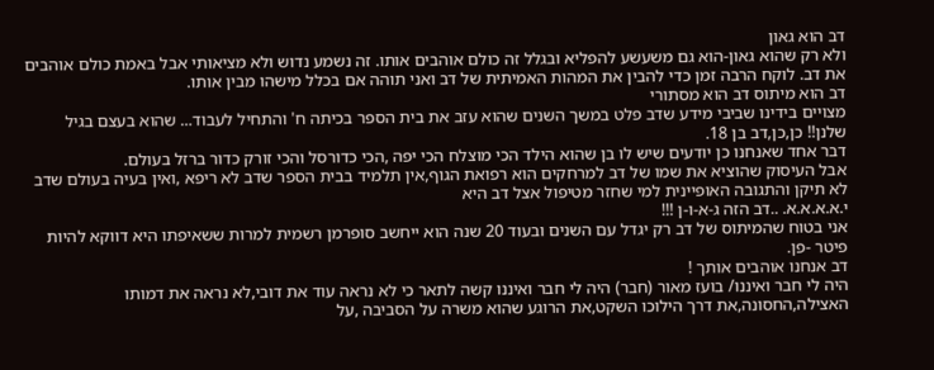דב הוא גאון
ולא רק שהוא גאון-הוא גם משעשע להפליא ובגלל זה כולם אוהבים אותו. זה נשמע נדוש ולא מציאותי אבל באמת כולם אוהבים את דב. לוקח הרבה זמן כדי להבין את המהות האמיתית של דב ואני תוהה אם בכלל מישהו מבין אותו.
דב הוא מיתוס דב הוא מסתורי
מצויים בידינו שביבי מידע שדב פלט במשך השנים שהוא עזב את בית הספר בכיתה ח' והתחיל לעבוד... שהוא בעצם בגיל שלנן!! כן,כן,דב בן 18.
דבר אחד שאנחנו כן יודעים שיש לו בן שהוא הילד הכי מוצלח הכי יפה ,הכי כדורסל והכי זורק כדור ברזל בעולם.
אבל העיסוק שהוציא את שמו של דב למרחקים הוא רפואת הגוף,אין תלמיד בבית הספר שדב לא ריפא ,ואין בעיה בעולם שדב לא תיקן והתגובה האופיינית למי שחזר מטיפול אצל דב היא
י.א.א.א.א. ..דב הזה ג-א-ו-ן !!!
אני בטוח שהמיתוס של דב רק יגדל עם השנים ובעוד 20 שנה הוא ייחשב סופרמן רשמית למרות ששאיפתו היא דווקא להיות פיטר -פן.
דב אנחנו אוהבים אותך !
היה לי חבר ואיננו/ בועז מאור (חבר) היה לי חבר ואיננו קשה לתאר כי לא נראה עוד את דובי,לא נראה את דמותו האצילה,החסונה,את דרך הילוכו השקט,את הרוגע שהוא משרה על הסביבה ,על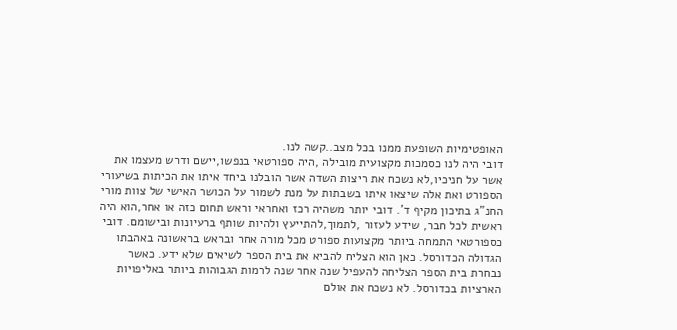האופטימיות השופעת ממנו בכל מצב..קשה לנו.
דובי היה לנו כסמכות מקצועית מובילה ,היה ספורטאי בנפשו,יישם ודרש מעצמו את אשר על חניכיו,לא נשכח את ריצות השדה אשר הובלנו ביחד איתו את הכיתות בשיעורי הספורט ואת אלה שיצאו איתו בשבתות על מנת לשמור על הכושר האישי של צוות מורי החנ"ג בתיכון מקיף ד'. דובי יותר משהיה רכז ואחראי וראש תחום כזה או אחר,הוא היה ראשית לכל חבר, שידע לעזור ,לתמוך,להתייעץ ולהיות שותף ברעיונות ובישומם. דובי כספורטאי התמחה ביותר מקצועות ספורט מכל מורה אחר ובראש בראשונה באהבתו הגדולה הכדורסל. כאן הוא הצליח להביא את בית הספר לשיאים שלא ידע. כאשר נבחרת בית הספר הצליחה להעפיל שנה אחר שנה לרמות הגבוהות ביותר באליפויות הארציות בכדורסל. לא נשכח את אולם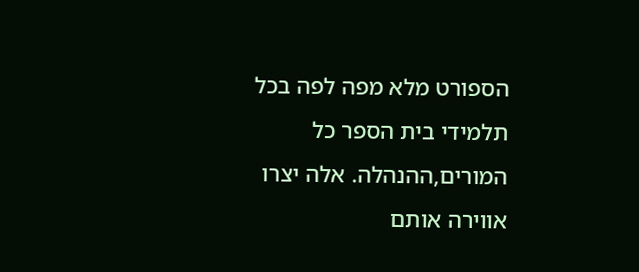הספורט מלא מפה לפה בכל תלמידי בית הספר כל המורים,ההנהלה. אלה יצרו אווירה אותם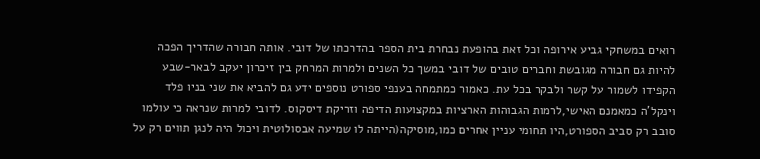רואים במשחקי גביע אירופה וכל זאת בהופעת נבחרת בית הספר בהדרכתו של דובי. אותה חבורה שהדריך הפכה להיות גם חבורה מגובשת וחברים טובים של דובי במשך כל השנים ולמרות המרחק בין זיכרון יעקב לבאר-שבע הקפידו לשמור על קשר ולבקר בכל עת. כאמור כמתמחה בענפי ספורט נוספים ידע גם להביא את שני בניו פלד וינקל'ה כמאמנם האישי,לרמות הגבוהות הארציות במקצועות הדיפה וזריקת דיסקוס. לדובי למרות שנראה כי עולמו סובב רק סביב הספורט,היו תחומי עניין אחרים כמו,מוסיקה(הייתה לו שמיעה אבסולוטית ויכול היה לנגן תווים רק על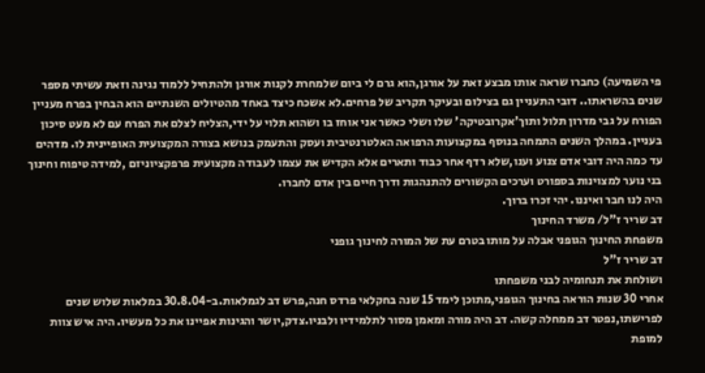פי השמיעה) כחברו שראה אותו מבצע זאת על אורגן,הוא גרם לי ביום שלמחרת לקנות אורגן ולהתחיל ללמוד נגינה וזאת עשיתי מספר שנים בהשראתו.. דובי התעניין גם בצילום ובעיקר תקריב של פרחים.לא אשכח כיצד באחד מהטיולים השנתיים הוא הבחין בפרח מעניין הפורח על גבי מדרון תלול ותוך'אקרובטיקה' שלו ושלי כאשר אני אוחז בו ושהוא תלוי על ידי,הצליח לצלם את הפרח עם לא מעט סיכון בעניין. במהלך השנים התמחה בנוסף במקצועות הרפואה האלטרנטיבית ועסק והתעמק בנושא בצורה המקצועית האופיינית לו. מדהים עד כמה היה דובי אדם צנוע וענו,שלא רדף אחר כבוד ותארים אלא הקדיש את עצמו לעבודה מקצועית פרפקציוניזם ,למידה טיפוח וחינוך בני נוער למצוינות בספורט וערכים הקשורים להתנהגות ודרך חיים בין אדם לחברו.
היה לנו חבר ואיננו. יהי זכרו ברוך.
דב שריר ז"ל/ משרד החינוך
משפחת החינוך הגופני אבלה על מותו בטרם עת של המורה לחינוך גופני
דב שריר ז"ל
ושולחת את תנחומיה לבני משפחתו
אחרי 30 שנות הוראה בחינוך הגופני,מתוכן לימד 15 שנה בחקלאי פרדס חנה,פרש דב לגמלאות.ב-30.8.04 במלאות שלוש שנים לפרישתו,נפטר דב ממחלה קשה. דב היה מורה ומאמן מסור לתלמידיו ולבניו.צדק,יושר והגינות אפיינו את כל מעשיו. היה איש צוות למופת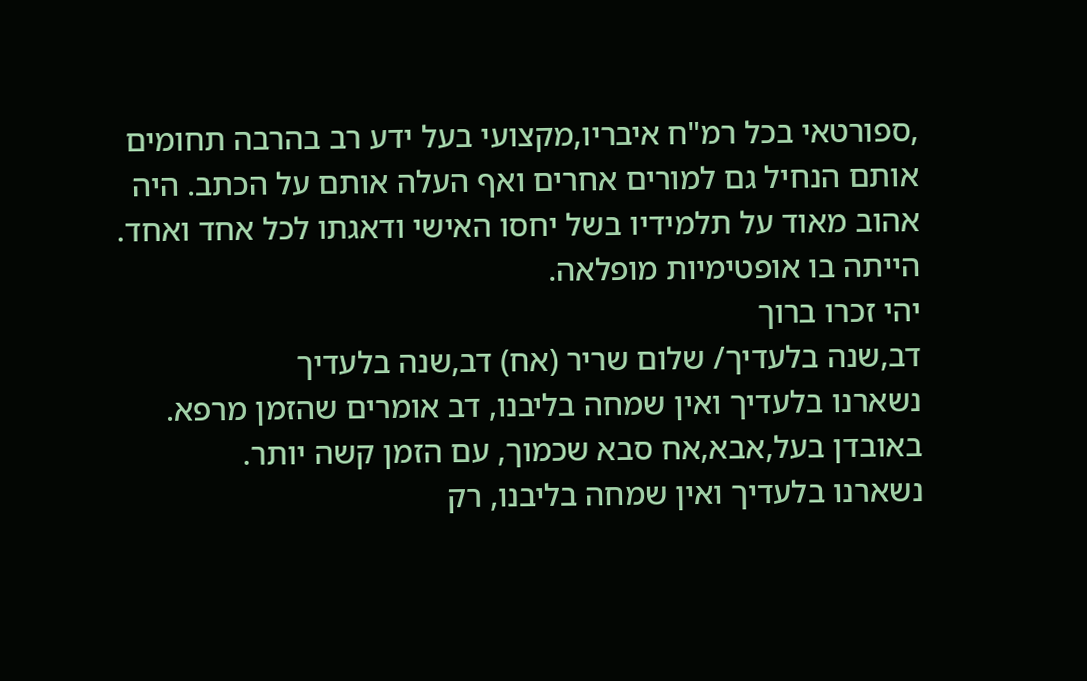,ספורטאי בכל רמ"ח איבריו,מקצועי בעל ידע רב בהרבה תחומים אותם הנחיל גם למורים אחרים ואף העלה אותם על הכתב. היה אהוב מאוד על תלמידיו בשל יחסו האישי ודאגתו לכל אחד ואחד. הייתה בו אופטימיות מופלאה.
יהי זכרו ברוך
דב,שנה בלעדיך/ שלום שריר (אח) דב,שנה בלעדיך
נשארנו בלעדיך ואין שמחה בליבנו, דב אומרים שהזמן מרפא. באובדן בעל,אבא,אח סבא שכמוך, עם הזמן קשה יותר.
נשארנו בלעדיך ואין שמחה בליבנו, רק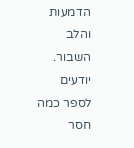הדמעות והלב השבור. יודעים לספר כמה חסר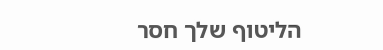הליטוף שלך חסר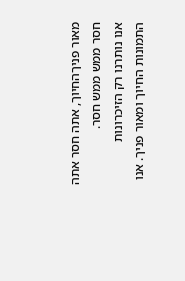מאור פניךהחיוך, אתה חסר אתה חסר ממש ממש חסר.
אנו נותרנו רק הזיכרונות התמונות החיוך ומאור פניך. אנו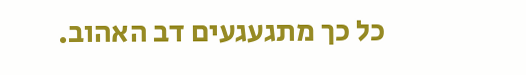כל כך מתגעגעים דב האהוב.